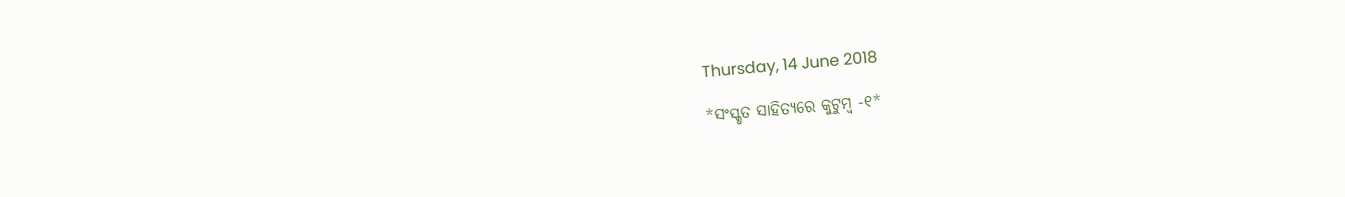Thursday, 14 June 2018

*ସଂସ୍କୃତ ସାହିତ୍ୟରେ କୁଟୁମ୍ବ -୧*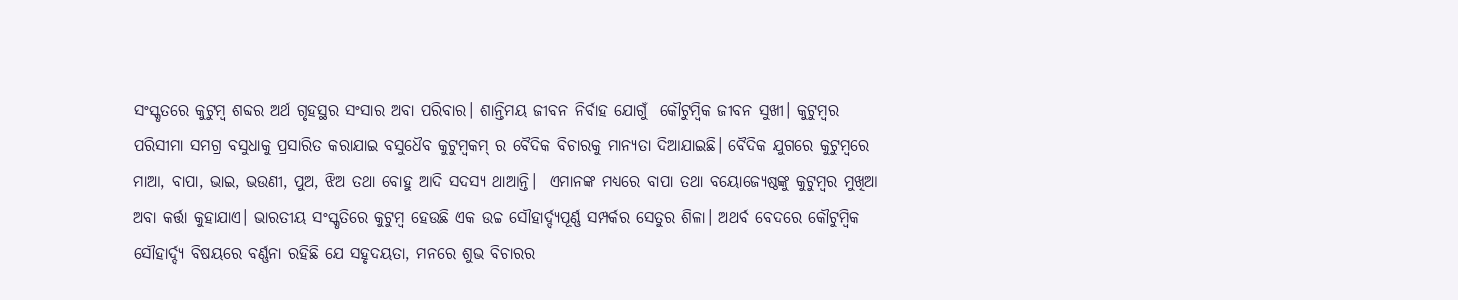ସଂସ୍କୃତରେ କୁଟୁମ୍ବ ଶବ୍ଦର ଅର୍ଥ ଗୃହସ୍ଥର ସଂସାର ଅବା ପରିବାର। ଶାନ୍ତିମୟ ଜୀବନ ନିର୍ବାହ ଯୋଗୁଁ  କୌଟୁମ୍ବିକ ଜୀବନ ସୁଖୀ। କୁଟୁମ୍ବର ପରିସୀମା ସମଗ୍ର ବସୁଧାକୁ ପ୍ରସାରିତ କରାଯାଇ ବସୁଧୈବ କୁଟୁମ୍ବକମ୍ ର ବୈଦିକ ବିଚାରକୁ ମାନ୍ୟତା ଦିଆଯାଇଛି। ବୈଦିକ ଯୁଗରେ କୁଟୁମ୍ବରେ ମାଆ, ବାପା, ଭାଇ, ଭଉଣୀ, ପୁଅ, ଝିଅ ତଥା ବୋହୁ ଆଦି ସଦସ୍ୟ ଥାଆନ୍ତି।  ଏମାନଙ୍କ ମଧ୍ୟରେ ବାପା ତଥା ବୟୋଜ୍ୟେଷ୍ଠଙ୍କୁ କୁଟୁମ୍ବର ମୁଖିଆ ଅବା କର୍ତ୍ତା କୁହାଯାଏ। ଭାରତୀୟ ସଂସ୍କୃତିରେ କୁଟୁମ୍ବ ହେଉଛି ଏକ ଉଚ୍ଚ ସୌହାର୍ଦ୍ଦ୍ୟପୂର୍ଣ୍ଣ ସମ୍ପର୍କର ସେତୁର ଶିଳା। ଅଥର୍ବ ବେଦରେ କୌଟୁମ୍ବିକ ସୌହାର୍ଦ୍ଦ୍ୟ ବିଷୟରେ ବର୍ଣ୍ଣନା ରହିଛି ଯେ ସହୃଦୟତା, ମନରେ ଶୁଭ ବିଚାରର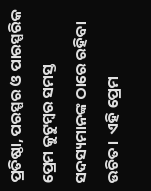ପ୍ରତିଷ୍ଠା, ପରସ୍ପର ଓ ପାରସ୍ପରିକ ପ୍ରେମ କୁଟୁମ୍ବର ସମସ୍ତ ସଦସ୍ୟମାନଙ୍କ ଠାରେ ରହିବା ଉଚିତ।  ଏହି ପ୍ରେମ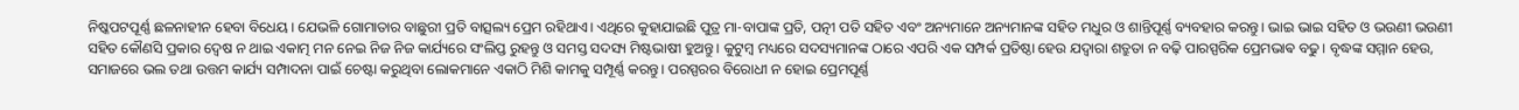ନିଷ୍କପଟପୂର୍ଣ୍ଣ ଛଳନାହୀନ ହେବା ବିଧେୟ। ଯେଭଳି ଗୋମାତାର ବାଛୁରୀ ପ୍ରତି ବାତ୍ସଲ୍ୟ ପ୍ରେମ ରହିଥାଏ। ଏଥିରେ କୁହାଯାଇଛି ପୁତ୍ର ମା-ବାପାଙ୍କ ପ୍ରତି, ପତ୍ନୀ ପତି ସହିତ ଏବଂ ଅନ୍ୟମାନେ ଅନ୍ୟମାନଙ୍କ ସହିତ ମଧୁର ଓ ଶାନ୍ତିପୂର୍ଣ୍ଣ ବ୍ୟବହାର କରନ୍ତୁ। ଭାଇ ଭାଇ ସହିତ ଓ ଭଉଣୀ ଭଉଣୀ ସହିତ କୌଣସି ପ୍ରକାର ଦ୍ଵେଷ ନ ଥାଇ ଏକାତ୍ମ ମନ ନେଇ ନିଜ ନିଜ କାର୍ଯ୍ୟରେ ସଂଲିପ୍ତ ରୁହନ୍ତୁ ଓ ସମସ୍ତ ସଦସ୍ୟ ମିଷ୍ଟଭାଷୀ ହୁଅନ୍ତୁ। କୁଟୁମ୍ବ ମଧ୍ୟରେ ସଦସ୍ୟମାନଙ୍କ ଠାରେ ଏପରି ଏକ ସମ୍ପର୍କ ପ୍ରତିଷ୍ଠା ହେଉ ଯଦ୍ୱାରା ଶତ୍ରୁତା ନ ବଢ଼ି ପାରସ୍ପରିକ ପ୍ରେମଭାଵ ବଢୁ। ବୃଦ୍ଧଙ୍କ ସମ୍ମାନ ହେଉ, ସମାଜରେ ଭଲ ତଥା ଉତ୍ତମ କାର୍ଯ୍ୟ ସମ୍ପାଦନା ପାଇଁ ଚେଷ୍ଟା କରୁଥିବା ଲୋକମାନେ ଏକାଠି ମିଶି କାମକୁ ସମ୍ପୂର୍ଣ୍ଣ କରନ୍ତୁ। ପରସ୍ପରର ବିରୋଧୀ ନ ହୋଇ ପ୍ରେମପୂର୍ଣ୍ଣ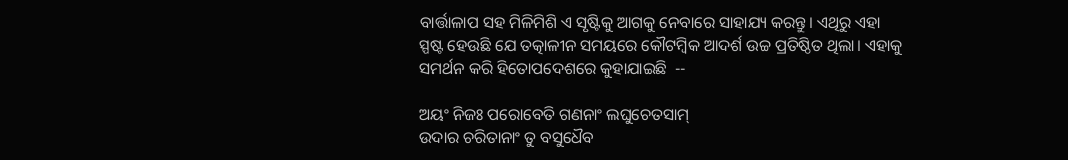ବାର୍ତ୍ତାଳାପ ସହ ମିଳିମିଶି ଏ ସୃଷ୍ଟିକୁ ଆଗକୁ ନେବାରେ ସାହାଯ୍ୟ କରନ୍ତୁ। ଏଥିରୁ ଏହା ସ୍ପଷ୍ଟ ହେଉଛି ଯେ ତତ୍କାଳୀନ ସମୟରେ କୌଟମ୍ବିକ ଆଦର୍ଶ ଉଚ୍ଚ ପ୍ରତିଷ୍ଠିତ ଥିଲା। ଏହାକୁ ସମର୍ଥନ କରି ହିତୋପଦେଶରେ କୁହାଯାଇଛି  --

ଅୟଂ ନିଜଃ ପରୋବେତି ଗଣନାଂ ଲଘୁଚେତସାମ୍
ଉଦାର ଚରିତାନାଂ ତୁ ବସୁଧୈବ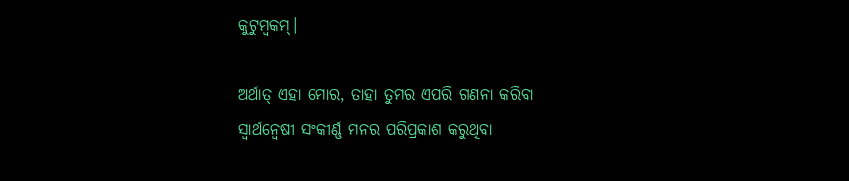କୁଟୁମ୍ବକମ୍।

ଅର୍ଥାତ୍ ଏହା ମୋର, ତାହା ତୁମର ଏପରି ଗଣନା କରିବା ସ୍ୱାର୍ଥନ୍ୱେଷୀ ସଂକୀର୍ଣ୍ଣ ମନର ପରିପ୍ରକାଶ କରୁଥିବା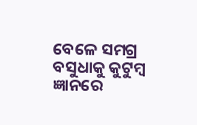ବେଳେ ସମଗ୍ର ବସୁଧାକୁ କୁଟୁମ୍ବ ଜ୍ଞାନରେ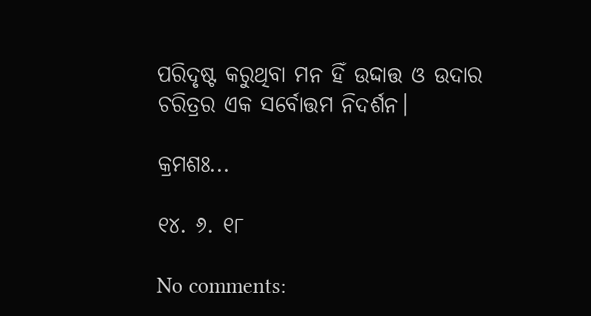ପରିଦୃଷ୍ଟ କରୁଥିବା ମନ ହିଁ ଉଦ୍ଦାତ୍ତ ଓ ଉଦାର ଚରିତ୍ରର ଏକ ସର୍ବୋତ୍ତମ ନିଦର୍ଶନ।

କ୍ରମଶଃ...

୧୪. ୬. ୧୮

No comments: